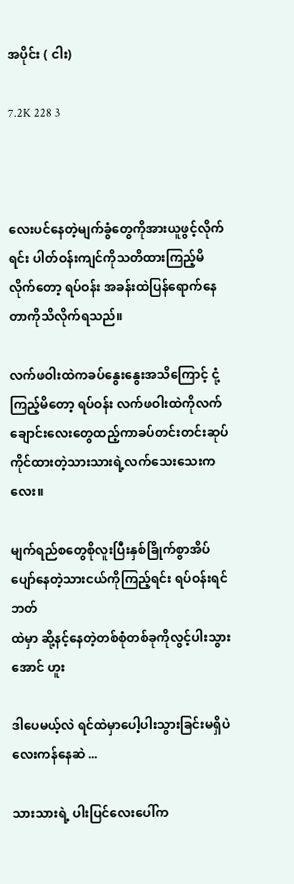အပိုင်း ( ငါး)

7.2K 228 3



လေးပင်နေတဲ့မျက်ခွံတွေကိုအားယူဖွင့်လိုက်ရင်း ပါတ်ဝန်းကျင်ကိုသတိထားကြည့်မိလိုက်တော့ ရပ်ဝန်း အခန်းထဲပြန်ရောက်နေတာကိုသိလိုက်ရသည်။

လက်ဖဝါးထဲကခပ်နွေးနွေးအသိကြောင့် ငုံ့
ကြည့်မိတော့ ရပ်ဝန်း လက်ဖဝါးထဲကိုလက်
ချောင်းလေးတွေထည့်ကာခပ်တင်းတင်းဆုပ်
ကိုင်ထားတဲ့သားသားရဲ့လက်သေးသေးကလေး။

မျက်ရည်စတွေစိုလူးပြီးနှစ်ခြိုက်စွာအိပ်ပျော်နေတဲ့သားငယ်ကိုကြည့်ရင်း ရပ်ဝန်းရင်ဘတ်
ထဲမှာ ဆို့နင့်နေတဲ့တစ်စုံတစ်ခုကိုလွင့်ပါးသွားအောင် ဟူး

ဒါပေမယ့်လဲ ရင်ထဲမှာပေါ့ပါးသွားခြင်းမရှိပဲလေးကန်နေဆဲ ...

သားသားရဲ့ ပါးပြင်လေးပေါ်က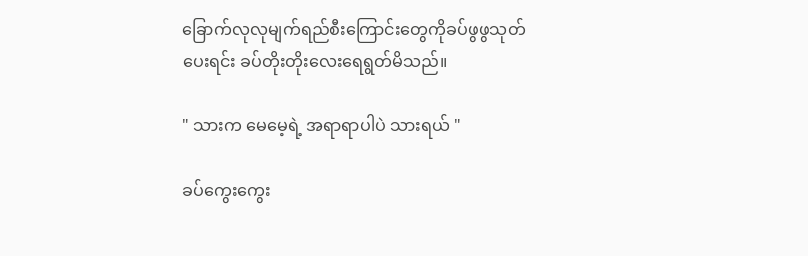ခြောက်လုလုမျက်ရည်စီးကြောင်းတွေကိုခပ်ဖွဖွသုတ်ပေးရင်း ခပ်တိုးတိုးလေးရေရွတ်မိသည်။

" သားက မေမေ့ရဲ့ အရာရာပါပဲ သားရယ် "

ခပ်ကွေးကွေး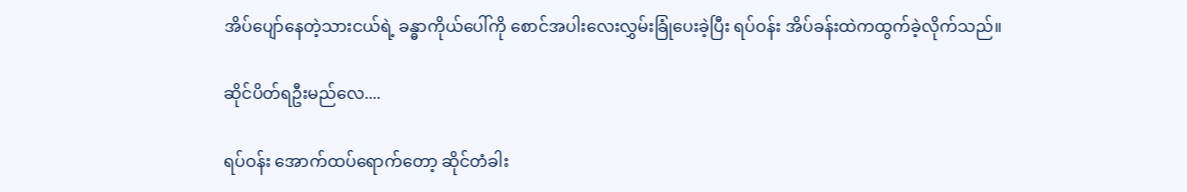အိပ်ပျော်နေတဲ့သားငယ်ရဲ့ ခန္ဓာကိုယ်ပေါ်ကို စောင်အပါးလေးလွှမ်းခြုံပေးခဲ့ပြီး ရပ်ဝန်း အိပ်ခန်းထဲကထွက်ခဲ့လိုက်သည်။

ဆိုင်ပိတ်ရဦးမည်လေ....

ရပ်ဝန်း အောက်ထပ်ရောက်တော့ ဆိုင်တံခါး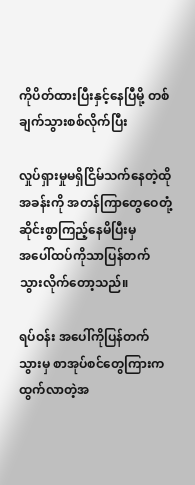ကိုပိတ်ထားပြီးနှင့်နေပြီမို့ တစ်ချက်သွားစစ်လိုက်ပြီး

လှုပ်ရှားမှုမရှိငြိမ်သက်နေတဲ့ထိုအခန်းကို အတန်ကြာတွေဝေတုံ့ဆိုင်းစွာကြည့်နေမိပြီးမှ
အပေါ်ထပ်ကိုသာပြန်တက်သွားလိုက်တော့သည်။

ရပ်ဝန်း အပေါ်ကိုပြန်တက်သွားမှ စာအုပ်စင်တွေကြားက ထွက်လာတဲ့အ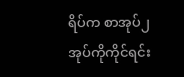ရိပ်က စာအုပ်၂
အုပ်ကိုကိုင်ရင်း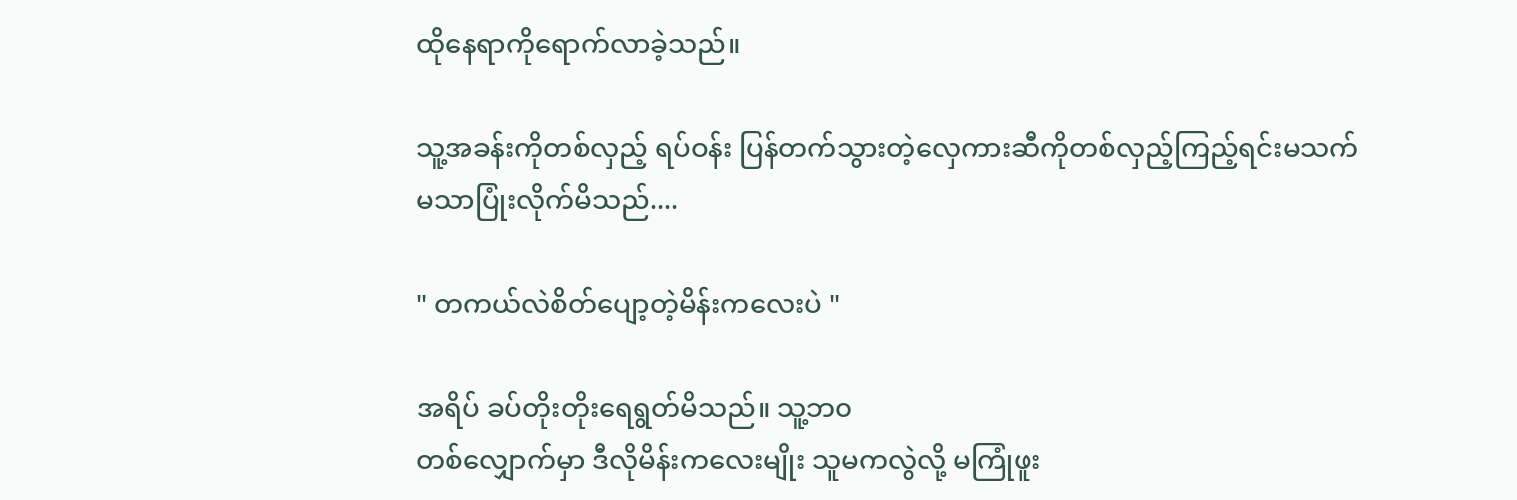ထိုနေရာကိုရောက်လာခဲ့သည်။

သူ့အခန်းကိုတစ်လှည့် ရပ်ဝန်း ပြန်တက်သွားတဲ့လှေကားဆီကိုတစ်လှည့်ကြည့်ရင်းမသက်
မသာပြုံးလိုက်မိသည်....

" တကယ်လဲစိတ်ပျော့တဲ့မိန်းကလေးပဲ "

အရိပ် ခပ်တိုးတိုးရေရွတ်မိသည်။ သူ့ဘ၀
တစ်လျှောက်မှာ ဒီလိုမိန်းကလေးမျိုး သူမကလွဲလို့ မကြုံဖူး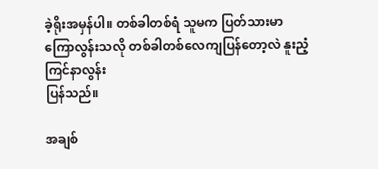ခဲ့ရိုးအမှန်ပါ။ တစ်ခါတစ်ရံ သူမက ပြတ်သားမာကြောလွန်းသလို တစ်ခါတစ်လေကျပြန်တော့လဲ နူးညံ့ကြင်နာလွန်း
ပြန်သည်။

အချစ်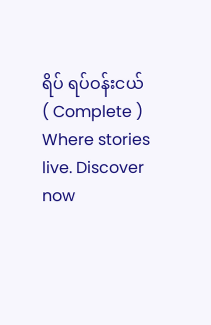ရိပ် ရပ်ဝန်းငယ် ( Complete ) Where stories live. Discover now